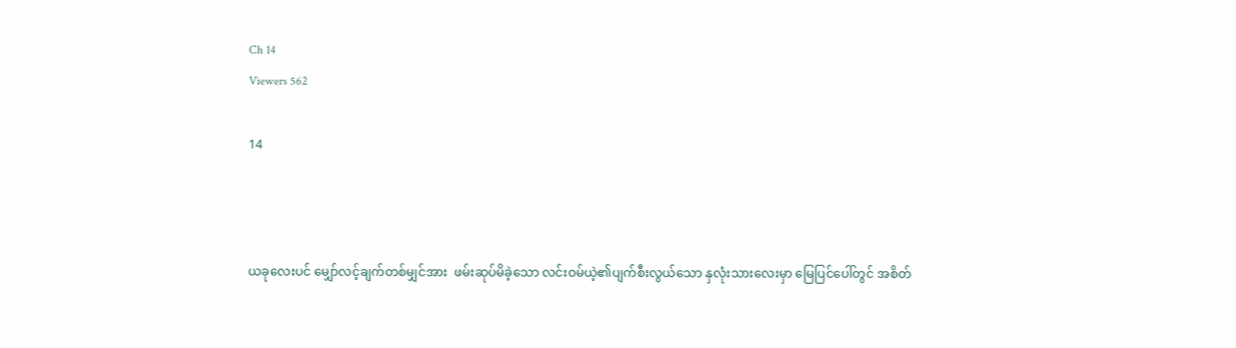Ch 14
Viewers 562

14



ယခုလေးပင် မျှော်လင့်ချက်တစ်မျှင်အား  ဖမ်းဆုပ်မိခဲ့သော လင်းဝမ်ယဲ့၏ပျက်စီးလွယ်သော နှလုံးသားလေးမှာ မြေပြင်ပေါ်တွင် အစိတ်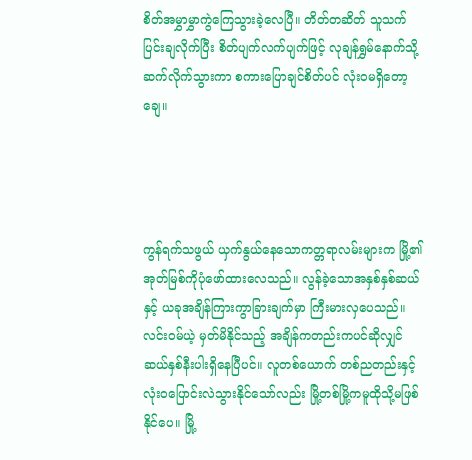စိတ်အမွှာမွှာကွဲကြေသွားခဲ့လေပြီ။ တိတ်တဆိတ် သူသက်ပြင်းချလိုက်ပြီး စိတ်ပျက်လက်ပျက်ဖြင့် လုချန်ရွှမ်နောက်သို့ ဆက်လိုက်သွားကာ စကားပြောချင်စိတ်ပင် လုံးဝမရှိတော့ချေ။




ကွန်ရက်သဖွယ် ယှက်နွယ်နေသောကတ္တရာလမ်းများက မြို့၏အုတ်မြစ်ကိုပုံဖော်ထားလေသည်။ လွန်ခဲ့သောအနှစ်နှစ်ဆယ်နှင့် ယခုအချိန်ကြားကွာခြားချက်မှာ ကြီးမားလှပေသည်။ လင်းဝမ်ယဲ့ မှတ်မိနိုင်သည့် အချိန်ကတည်းကပင်ဆိုလျှင် ဆယ်နှစ်နီးပါးရှိနေပြီပင်။ လူတစ်ယောက် တစ်ညတည်းနှင့် လုံးဝပြောင်းလဲသွားနိုင်သော်လည်း မြို့တစ်မြို့ကမူထိုသို့မဖြစ်နိုင်ပေ။ မြို့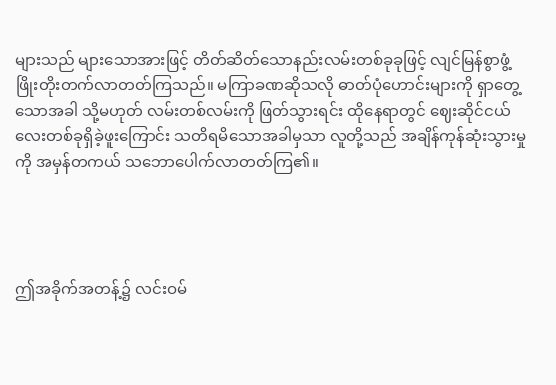များသည် များသောအားဖြင့် တိတ်ဆိတ်သောနည်းလမ်းတစ်ခုခုဖြင့် လျင်မြန်စွာဖွံ့ဖြိုးတိုးတက်လာတတ်ကြသည်။ မကြာခဏဆိုသလို ဓာတ်ပုံဟောင်းများကို ရှာတွေ့သောအခါ သို့မဟုတ် လမ်းတစ်လမ်းကို ဖြတ်သွားရင်း ထိုနေရာတွင် ဈေးဆိုင်ငယ်လေးတစ်ခုရှိခဲ့ဖူးကြောင်း သတိရမိသောအခါမှသာ လူတို့သည် အချိန်ကုန်ဆုံးသွားမှုကို အမှန်တကယ် သဘောပေါက်လာတတ်ကြ၏။




ဤအခိုက်အတန့်၌ လင်းဝမ်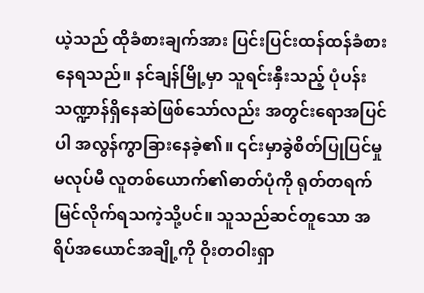ယဲ့သည် ထိုခံစားချက်အား ပြင်းပြင်းထန်ထန်ခံစားနေရသည်။ နင်ချန်မြို့မှာ သူရင်းနှီးသည့် ပုံပန်းသဏ္ဍာန်ရှိနေဆဲဖြစ်သော်လည်း အတွင်းရောအပြင်ပါ အလွန်ကွာခြားနေခဲ့၏။ ၎င်းမှာခွဲစိတ်ပြုပြင်မှုမလုပ်မီ လူတစ်ယောက်၏ဓာတ်ပုံကို ရုတ်တရက် မြင်လိုက်ရသကဲ့သို့ပင်။ သူသည်ဆင်တူသော အရိပ်အယောင်အချို့ကို ဝိုးတဝါးရှာ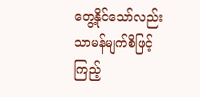တွေ့နိုင်သော်လည်း သာမန်မျက်စိဖြင့်ကြည့်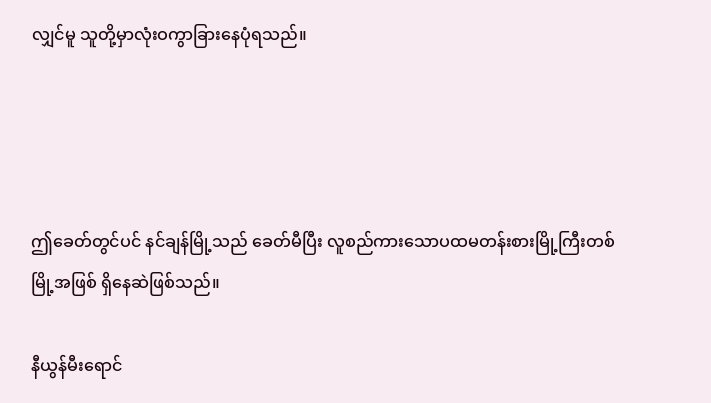လျှင်မူ သူတို့မှာလုံးဝကွာခြားနေပုံရသည်။




ဤခေတ်တွင်ပင် နင်ချန်မြို့သည် ခေတ်မီပြီး လူစည်ကားသောပထမတန်းစားမြို့ကြီးတစ်မြို့အဖြစ် ရှိနေဆဲဖြစ်သည်။

နီယွန်မီးရောင်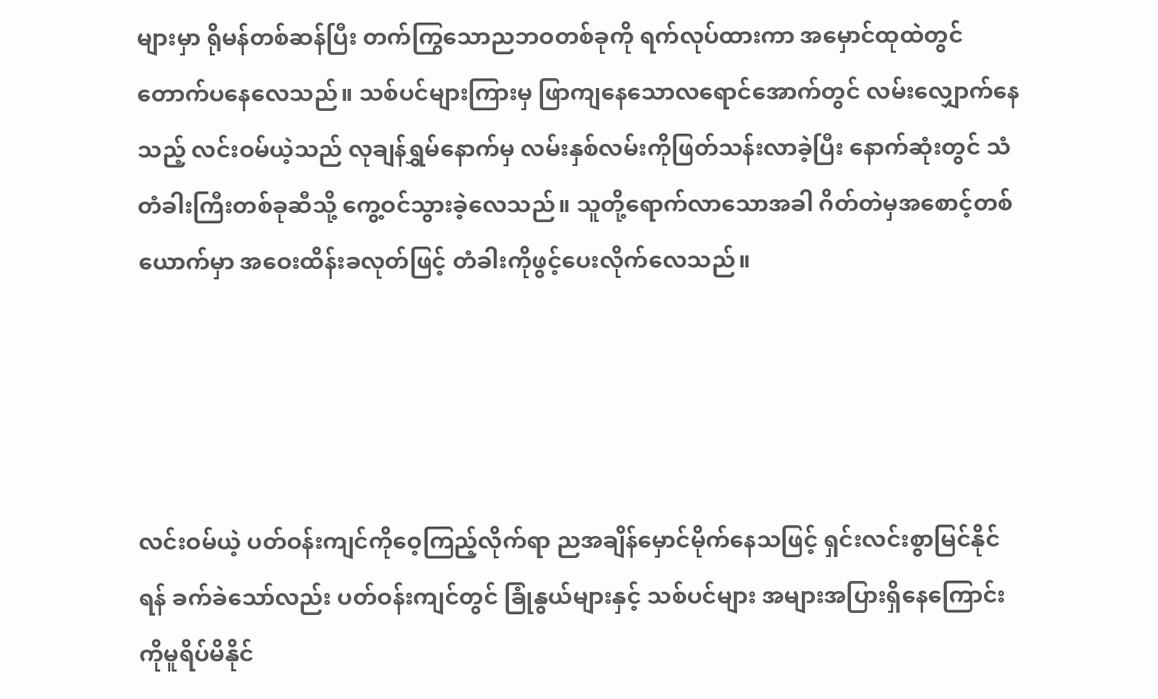များမှာ ရိုမန်တစ်ဆန်ပြီး တက်ကြွသောညဘဝတစ်ခုကို ရက်လုပ်ထားကာ အမှောင်ထုထဲတွင်တောက်ပနေလေသည်။ သစ်ပင်များကြားမှ ဖြာကျနေသောလရောင်အောက်တွင် လမ်းလျှောက်နေသည့် လင်းဝမ်ယဲ့သည် လုချန်ရွှမ်နောက်မှ လမ်းနှစ်လမ်းကိုဖြတ်သန်းလာခဲ့ပြီး နောက်ဆုံးတွင် သံတံခါးကြီးတစ်ခုဆီသို့ ကွေ့ဝင်သွားခဲ့လေသည်။ သူတို့ရောက်လာသောအခါ ဂိတ်တဲမှအစောင့်တစ်ယောက်မှာ အဝေးထိန်းခလုတ်ဖြင့် တံခါးကိုဖွင့်ပေးလိုက်လေသည်။




လင်းဝမ်ယဲ့ ပတ်ဝန်းကျင်ကိုဝေ့ကြည့်လိုက်ရာ ညအချိန်မှောင်မိုက်နေသဖြင့် ရှင်းလင်းစွာမြင်နိုင်ရန် ခက်ခဲသော်လည်း ပတ်ဝန်းကျင်တွင် ခြုံနွယ်များနှင့် သစ်ပင်များ အများအပြားရှိနေကြောင်းကိုမူရိပ်မိနိုင်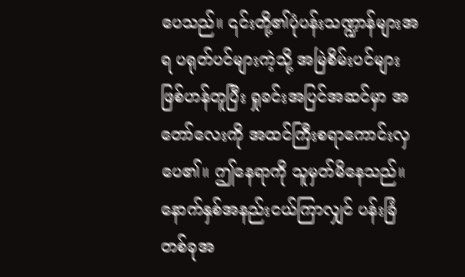ပေသည်။ ၎င်းတို့၏ပုံပန်းသဏ္ဍာန်များအရ ပရုတ်ပင်များကဲ့သို့ အမြဲစိမ်းပင်များဖြစ်ဟန်တူပြီး ရှုခင်းအပြင်အဆင်မှာ အတော်လေးကို အထင်ကြီးစရာကောင်းလှပေ၏။ ဤနေရာကို သူမှတ်မိနေသည်။ နောက်နှစ်အနည်းငယ်ကြာလျှင် ပန်းခြံတစ်ခုအ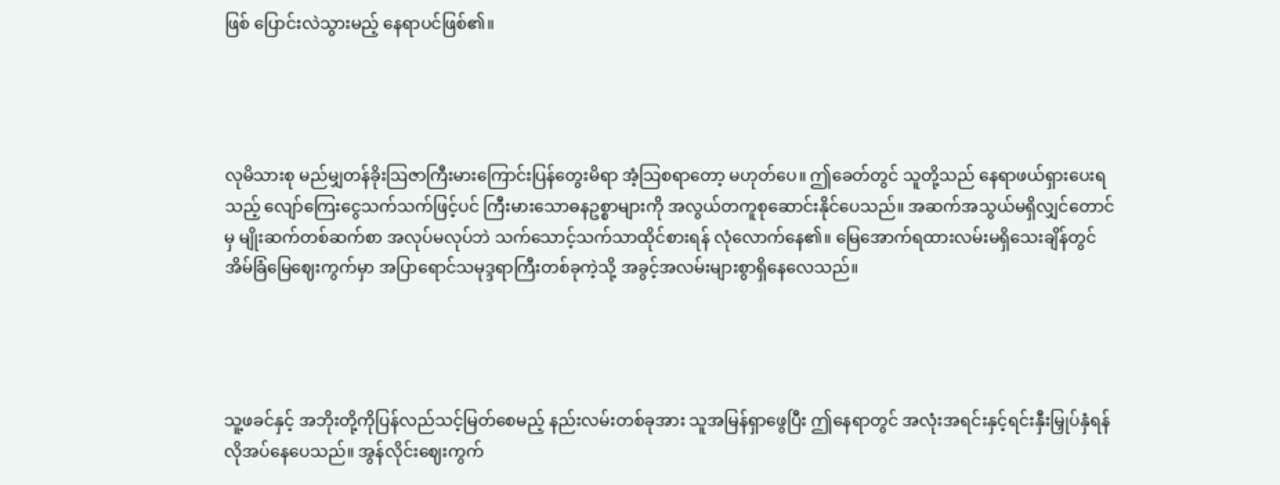ဖြစ် ပြောင်းလဲသွားမည့် နေရာပင်ဖြစ်၏။




လုမိသားစု မည်မျှတန်ခိုးဩဇာကြီးမားကြောင်းပြန်တွေးမိရာ အံ့သြစရာတော့ မဟုတ်ပေ။ ဤခေတ်တွင် သူတို့သည် နေရာဖယ်ရှားပေးရသည့် လျော်ကြေးငွေသက်သက်ဖြင့်ပင် ကြီးမားသောဓနဥစ္စာများကို အလွယ်တကူစုဆောင်းနိုင်ပေသည်။ အဆက်အသွယ်မရှိလျှင်တောင်မှ မျိုးဆက်တစ်ဆက်စာ အလုပ်မလုပ်ဘဲ သက်သောင့်သက်သာထိုင်စားရန် လုံလောက်နေ၏။ မြေအောက်ရထားလမ်းမရှိသေးချိန်တွင် အိမ်ခြံမြေဈေးကွက်မှာ အပြာရောင်သမုဒ္ဒရာကြီးတစ်ခုကဲ့သို့ အခွင့်အလမ်းများစွာရှိနေလေသည်။




သူ့ဖခင်နှင့် အဘိုးတို့ကိုပြန်လည်သင့်မြတ်စေမည့် နည်းလမ်းတစ်ခုအား သူအမြန်ရှာဖွေပြီး ဤနေရာတွင် အလုံးအရင်းနှင့်ရင်းနှီးမြှုပ်နှံရန် လိုအပ်နေပေသည်။ အွန်လိုင်းဈေးကွက်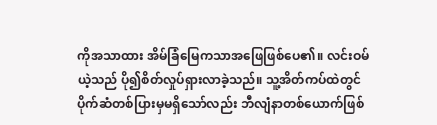ကိုအသာထား အိမ်ခြံမြေကသာအဖြေဖြစ်ပေ၏။ လင်းဝမ်ယဲ့သည် ပို၍စိတ်လှုပ်ရှားလာခဲ့သည်။ သူ့အိတ်ကပ်ထဲတွင် ပိုက်ဆံတစ်ပြားမှမရှိသော်လည်း ဘီလျံနာတစ်ယောက်ဖြစ်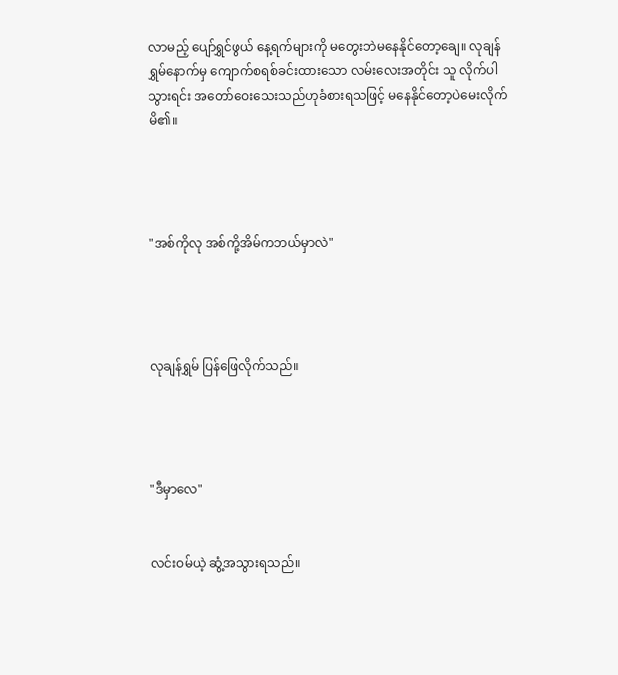လာမည့် ပျော်ရွှင်ဖွယ် နေ့ရက်များကို မတွေးဘဲမနေနိုင်တော့ချေ။ လုချန်ရွှမ်နောက်မှ ကျောက်စရစ်ခင်းထားသော လမ်းလေးအတိုင်း သူ လိုက်ပါသွားရင်း အတော်ဝေးသေးသည်ဟုခံစားရသဖြင့် မနေနိုင်တော့ပဲမေးလိုက်မိ၏။




"အစ်ကိုလု အစ်ကို့အိမ်ကဘယ်မှာလဲ"




လုချန်ရွှမ် ပြန်ဖြေလိုက်သည်။




"ဒီမှာလေ"


လင်းဝမ်ယဲ့ ဆွံ့အသွားရသည်။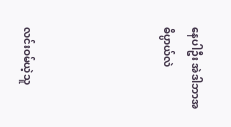နေပါဦး အဲဒါဘာအဓိပ္ပာယ်လဲ




လင်းဝမ်ယဲ့သူ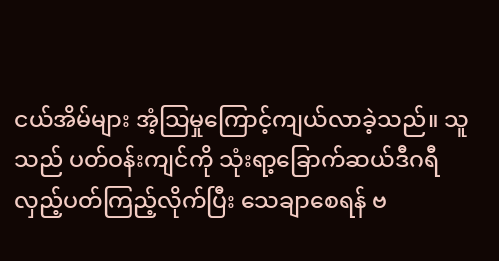ငယ်အိမ်များ အံ့သြမှုကြောင့်ကျယ်လာခဲ့သည်။ သူသည် ပတ်ဝန်းကျင်ကို သုံးရာ့ခြောက်ဆယ်ဒီဂရီ လှည့်ပတ်ကြည့်လိုက်ပြီး သေချာစေရန် ဗ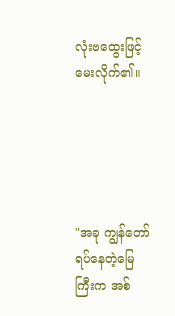လုံးဗထွေးဖြင့် မေးလိုက်၏။





"အခု ကျွန်တော်ရပ်နေတဲ့မြေကြီးက အစ်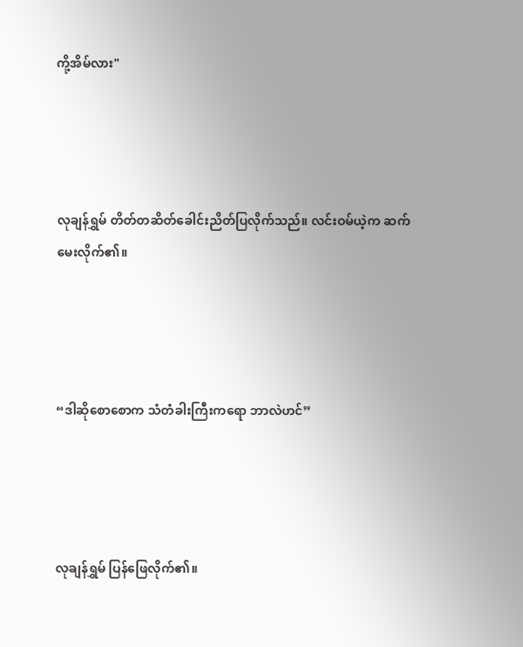ကို့အိမ်လား"




လုချန်ရွှမ် တိတ်တဆိတ်ခေါင်းညိတ်ပြလိုက်သည်။ လင်းဝမ်ယဲ့က ဆက်မေးလိုက်၏။




“ဒါဆိုစောစောက သံတံခါးကြီးကရော ဘာလဲဟင်”




လုချန်ရွှမ် ပြန်ဖြေလိုက်၏။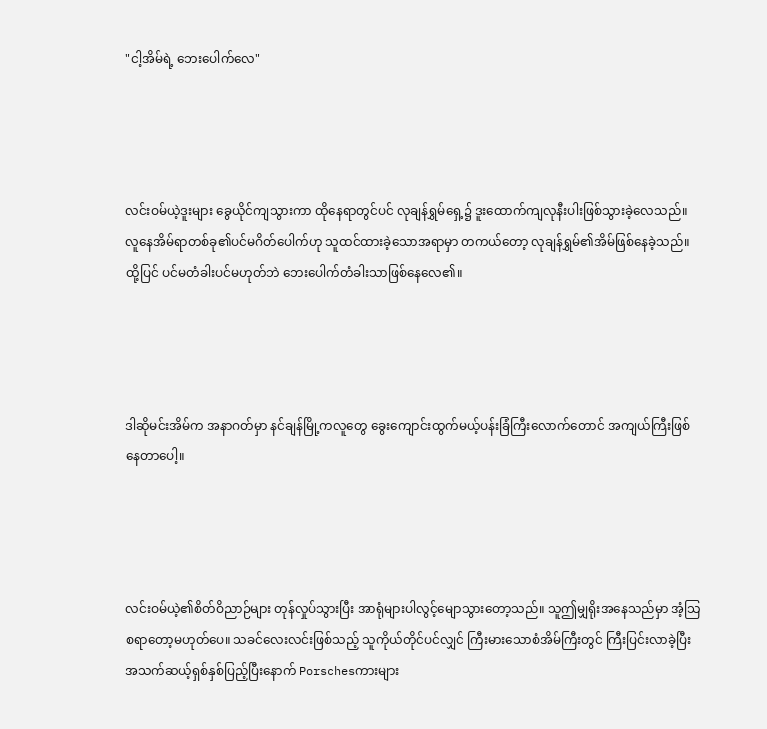"ငါ့အိမ်ရဲ့ ဘေးပေါက်လေ"




လင်းဝမ်ယဲ့ဒူးများ ခွေယိုင်ကျသွားကာ ထိုနေရာတွင်ပင် လုချန်ရွှမ်ရှေ့၌ ဒူးထောက်ကျလုနီးပါးဖြစ်သွားခဲ့လေသည်။  လူနေအိမ်ရာတစ်ခု၏ပင်မဂိတ်ပေါက်ဟု သူထင်ထားခဲ့သောအရာမှာ တကယ်တော့ လုချန်ရွှမ်၏အိမ်ဖြစ်နေခဲ့သည်။ ထို့ပြင် ပင်မတံခါးပင်မဟုတ်ဘဲ ဘေးပေါက်တံခါးသာဖြစ်နေလေ၏။




ဒါဆိုမင်းအိမ်က အနာဂတ်မှာ နင်ချန်မြို့ကလူတွေ ခွေးကျောင်းထွက်မယ့်ပန်းခြံကြီးလောက်တောင် အကျယ်ကြီးဖြစ်နေတာပေါ့။




လင်းဝမ်ယဲ့၏စိတ်ဝိညာဉ်များ တုန်လှုပ်သွားပြီး အာရုံများပါလွင့်မျောသွားတော့သည်။ သူဤမျှရိုးအနေသည်မှာ အံ့သြစရာတော့မဟုတ်ပေ။ သခင်လေးလင်းဖြစ်သည့် သူကိုယ်တိုင်ပင်လျှင် ကြီးမားသောစံအိမ်ကြီးတွင် ကြီးပြင်းလာခဲ့ပြီး အသက်ဆယ့်ရှစ်နှစ်ပြည့်ပြီးနောက် Porschesကားများ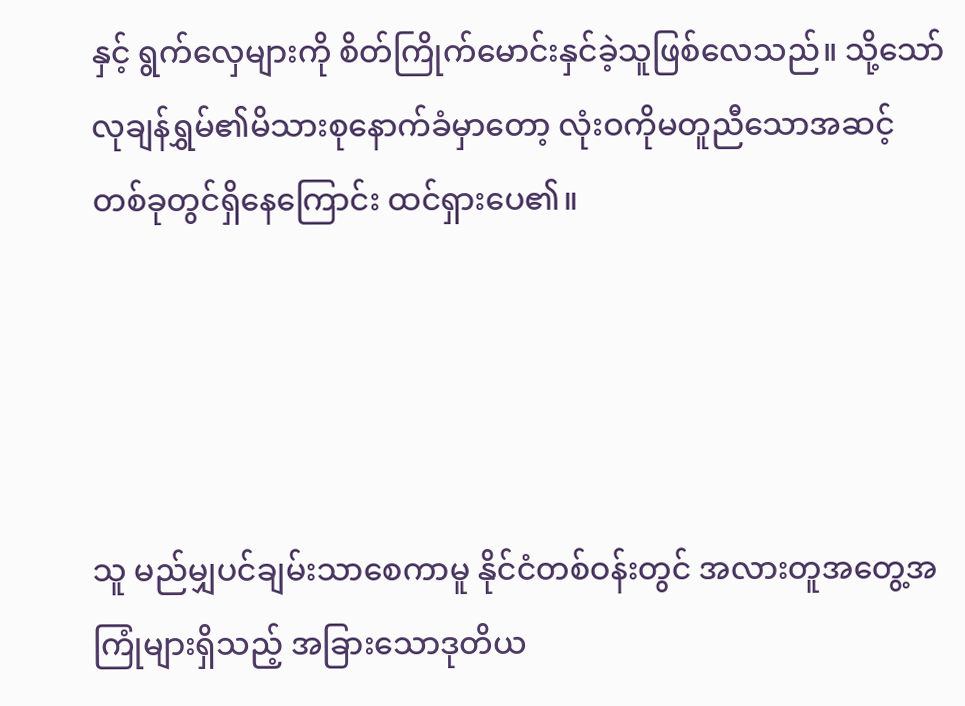နှင့် ရွက်လှေများကို စိတ်ကြိုက်မောင်းနှင်ခဲ့သူဖြစ်လေသည်။ သို့သော် လုချန်ရွှမ်၏မိသားစုနောက်ခံမှာတော့ လုံးဝကိုမတူညီသောအဆင့်တစ်ခုတွင်ရှိနေကြောင်း ထင်ရှားပေ၏။




သူ မည်မျှပင်ချမ်းသာစေကာမူ နိုင်ငံတစ်ဝန်းတွင် အလားတူအတွေ့အကြုံများရှိသည့် အခြားသောဒုတိယ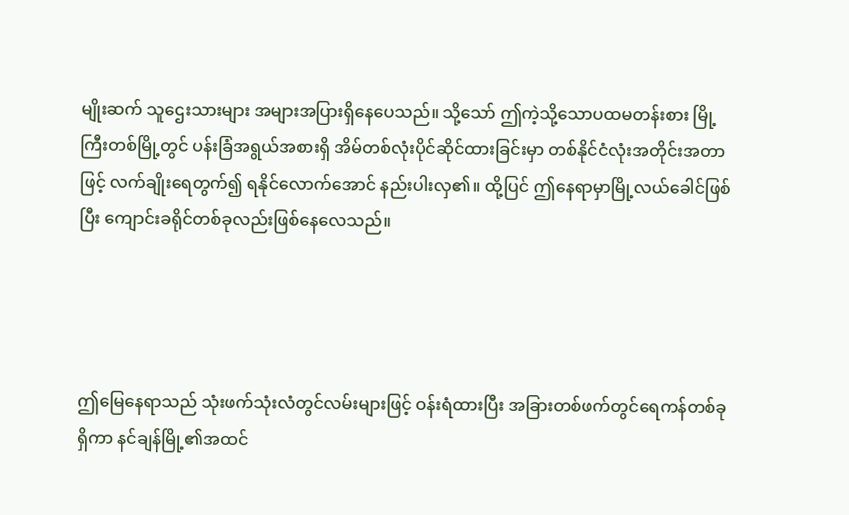မျိုးဆက် သူဌေးသားများ အများအပြားရှိနေပေသည်။ သို့သော် ဤကဲ့သို့သောပထမတန်းစား မြို့ကြီးတစ်မြို့တွင် ပန်းခြံအရွယ်အစားရှိ အိမ်တစ်လုံးပိုင်ဆိုင်ထားခြင်းမှာ တစ်နိုင်ငံလုံးအတိုင်းအတာဖြင့် လက်ချိုးရေတွက်၍ ရနိုင်လောက်အောင် နည်းပါးလှ၏။ ထို့ပြင် ဤနေရာမှာမြို့လယ်ခေါင်ဖြစ်ပြီး ကျောင်းခရိုင်တစ်ခုလည်းဖြစ်နေလေသည်။




ဤမြေနေရာသည် သုံးဖက်သုံးလံတွင်လမ်းများဖြင့် ဝန်းရံထားပြီး အခြားတစ်ဖက်တွင်ရေကန်တစ်ခုရှိကာ နင်ချန်မြို့၏အထင်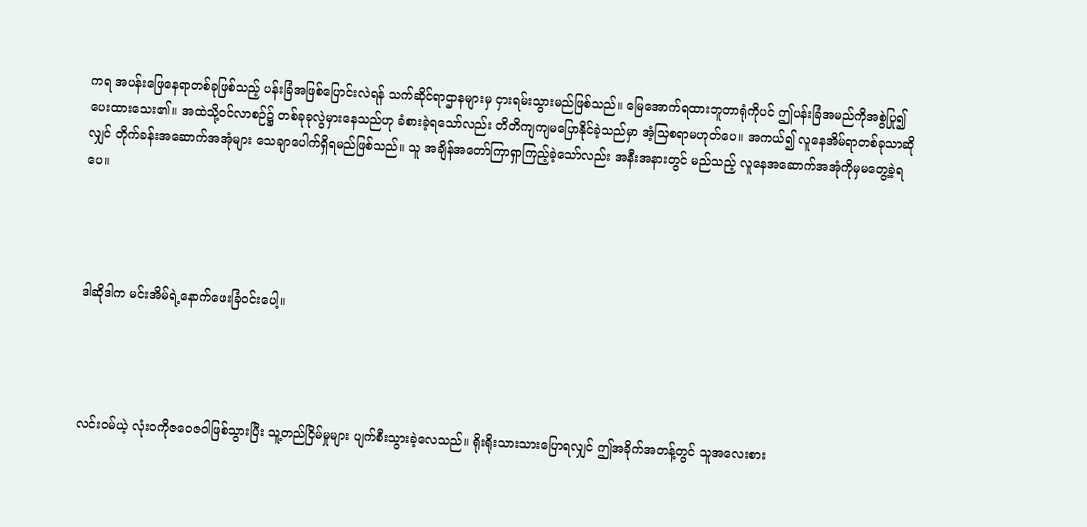ကရ အပန်းဖြေနေရာတစ်ခုဖြစ်သည့် ပန်းခြံအဖြစ်ပြောင်းလဲရန် သက်ဆိုင်ရာဌာနများမှ ငှားရမ်းသွားမည်ဖြစ်သည်။ မြေအောက်ရထားဘူတာရုံကိုပင် ဤပန်းခြံအမည်ကိုအစွဲပြု၍ ပေးထားသေး၏။ အထဲသို့ဝင်လာစဉ်၌ တစ်ခုခုလွဲမှားနေသည်ဟု ခံစားခဲ့ရသော်လည်း တိတိကျကျမပြောနိုင်ခဲ့သည်မှာ အံ့သြစရာမဟုတ်ပေ။ အကယ်၍ လူနေအိမ်ရာတစ်ခုသာဆိုလျှင် တိုက်ခန်းအဆောက်အအုံများ သေချာပေါက်ရှိရမည်ဖြစ်သည်။ သူ အချိန်အတော်ကြာရှာကြည့်ခဲ့သော်လည်း အနီးအနားတွင် မည်သည့် လူနေအဆောက်အအုံကိုမှမတွေ့ခဲ့ရပေ။




ဒါဆိုဒါက မင်းအိမ်ရဲ့နောက်ဖေးခြံဝင်းပေါ့။




လင်းဝမ်ယဲ့ လုံးဝကိုဇဝေဇဝါဖြစ်သွားပြီး သူ့တည်ငြိမ်မှုများ ပျက်စီးသွားခဲ့လေသည်။ ရိုးရိုးသားသားပြောရလျှင် ဤအခိုက်အတန့်တွင် သူအလေးစား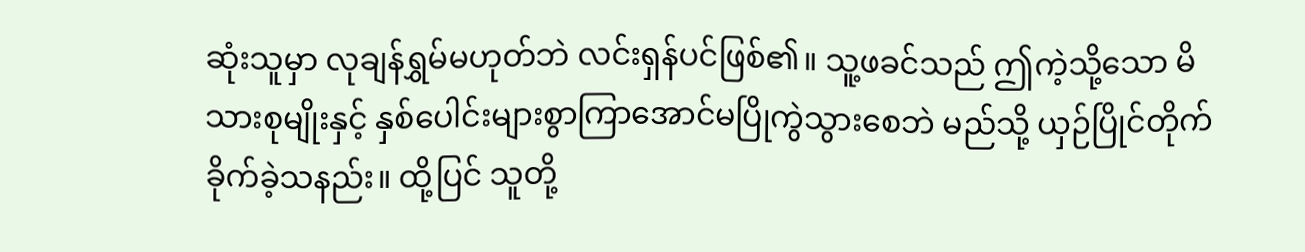ဆုံးသူမှာ လုချန်ရွှမ်မဟုတ်ဘဲ လင်းရှန်ပင်ဖြစ်၏။ သူ့ဖခင်သည် ဤကဲ့သို့သော မိသားစုမျိုးနှင့် နှစ်ပေါင်းများစွာကြာအောင်မပြိုကွဲသွားစေဘဲ မည်သို့ ယှဉ်ပြိုင်တိုက်ခိုက်ခဲ့သနည်း။ ထို့ပြင် သူတို့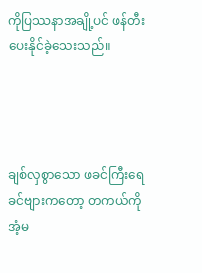ကိုပြဿနာအချို့ပင် ဖန်တီးပေးနိုင်ခဲ့သေးသည်။




ချစ်လှစွာသော ဖခင်ကြီးရေ ခင်ဗျားကတော့ တကယ်ကိုအံ့မ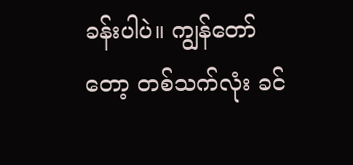ခန်းပါပဲ။ ကျွန်တော်တော့ တစ်သက်လုံး ခင်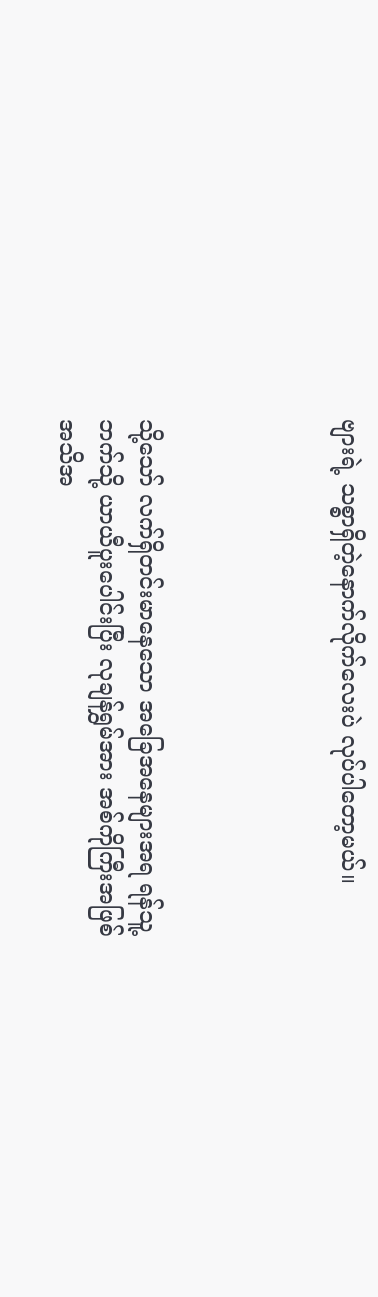ဗျားရဲ့ သစ္စာရှိတဲ့နောက်လိုက်လေးပဲ လုပ်ပါတော့မယ်။




သို့သော် လက်ရှိတင်းမာနေသော အခြေအနေများအရ ရန်သူ့ဘက်သို့ ယာယီပူးပေါင်းပြီး လုချန်ရွှမ်အား အစ်ကိုကြီးအဖြစ် အသိအ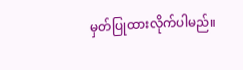မှတ်ပြုထားလိုက်ပါမည်။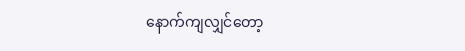နောက်ကျလျှင်တော့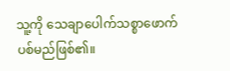သူ့ကို သေချာပေါက်သစ္စာဖောက်ပစ်မည်ဖြစ်၏။